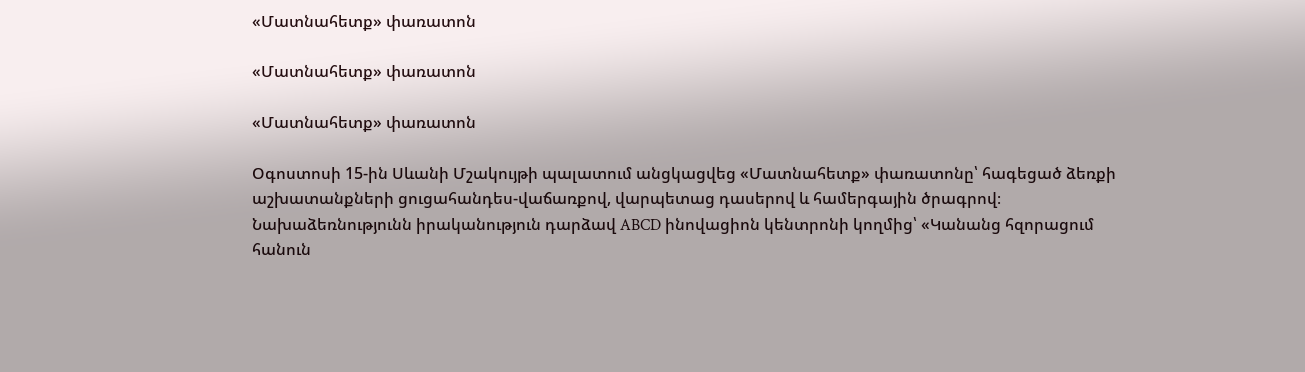«Մատնահետք» փառատոն

«Մատնահետք» փառատոն

«Մատնահետք» փառատոն

Օգոստոսի 15-ին Սևանի Մշակույթի պալատում անցկացվեց «Մատնահետք» փառատոնը՝ հագեցած ձեռքի աշխատանքների ցուցահանդես-վաճառքով, վարպետաց դասերով և համերգային ծրագրով։
Նախաձեռնությունն իրականություն դարձավ ABCD ինովացիոն կենտրոնի կողմից՝ «Կանանց հզորացում հանուն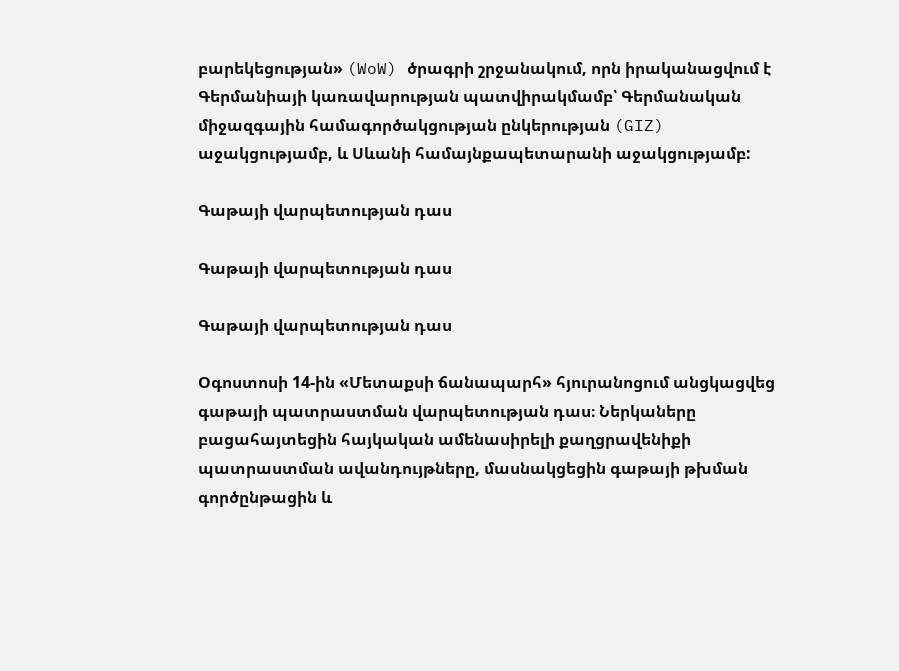բարեկեցության» (WoW) ծրագրի շրջանակում, որն իրականացվում է Գերմանիայի կառավարության պատվիրակմամբ՝ Գերմանական միջազգային համագործակցության ընկերության (GIZ) աջակցությամբ, և Սևանի համայնքապետարանի աջակցությամբ:

Գաթայի վարպետության դաս

Գաթայի վարպետության դաս

Գաթայի վարպետության դաս

Օգոստոսի 14-ին «Մետաքսի ճանապարհ» հյուրանոցում անցկացվեց գաթայի պատրաստման վարպետության դաս։ Ներկաները բացահայտեցին հայկական ամենասիրելի քաղցրավենիքի պատրաստման ավանդույթները, մասնակցեցին գաթայի թխման գործընթացին և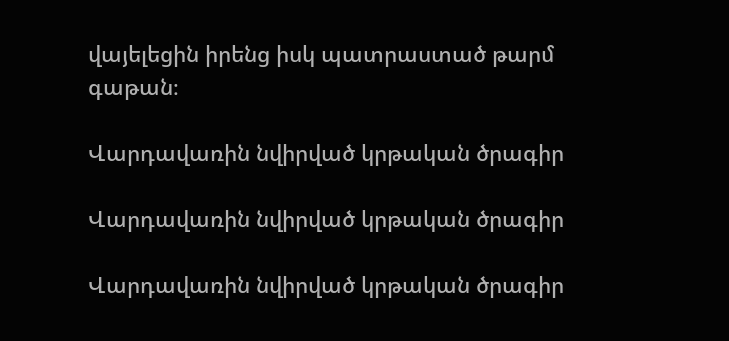վայելեցին իրենց իսկ պատրաստած թարմ գաթան։

Վարդավառին նվիրված կրթական ծրագիր

Վարդավառին նվիրված կրթական ծրագիր

Վարդավառին նվիրված կրթական ծրագիր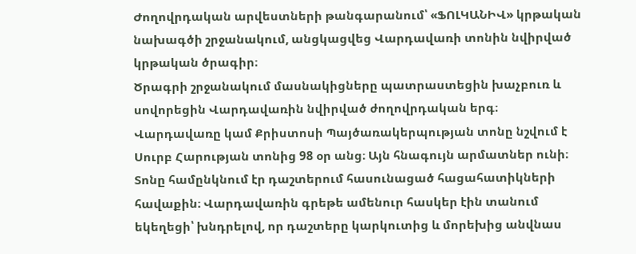Ժողովրդական արվեստների թանգարանում՝ «ՖՈԼԿԱՆԻՎ» կրթական նախագծի շրջանակում, անցկացվեց Վարդավառի տոնին նվիրված կրթական ծրագիր։
Ծրագրի շրջանակում մասնակիցները պատրաստեցին խաչբուռ և սովորեցին Վարդավառին նվիրված ժողովրդական երգ։
Վարդավառը կամ Քրիստոսի Պայծառակերպության տոնը նշվում է Սուրբ Հարության տոնից 98 օր անց։ Այն հնագույն արմատներ ունի։ Տոնը համընկնում էր դաշտերում հասունացած հացահատիկների հավաքին։ Վարդավառին գրեթե ամենուր հասկեր էին տանում եկեղեցի՝ խնդրելով, որ դաշտերը կարկուտից և մորեխից անվնաս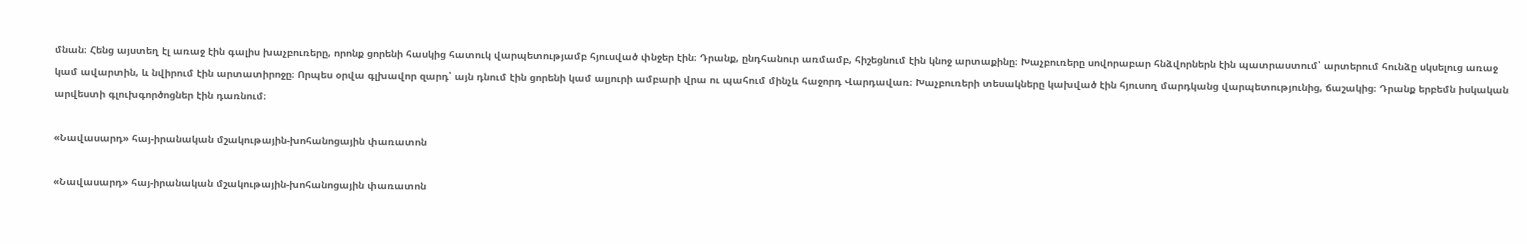մնան։ Հենց այստեղ էլ առաջ էին գալիս խաչբուռերը, որոնք ցորենի հասկից հատուկ վարպետությամբ հյուսված փնջեր էին։ Դրանք, ընդհանուր առմամբ, հիշեցնում էին կնոջ արտաքինը։ Խաչբուռերը սովորաբար հնձվորներն էին պատրաստում՝ արտերում հունձը սկսելուց առաջ կամ ավարտին, և նվիրում էին արտատիրոջը։ Որպես օրվա գլխավոր զարդ՝ այն դնում էին ցորենի կամ ալյուրի ամբարի վրա ու պահում մինչև հաջորդ Վարդավառ։ Խաչբուռերի տեսակները կախված էին հյուսող մարդկանց վարպետությունից, ճաշակից։ Դրանք երբեմն իսկական արվեստի գլուխգործոցներ էին դառնում։

«Նավասարդ» հայ-իրանական մշակութային-խոհանոցային փառատոն

«Նավասարդ» հայ-իրանական մշակութային-խոհանոցային փառատոն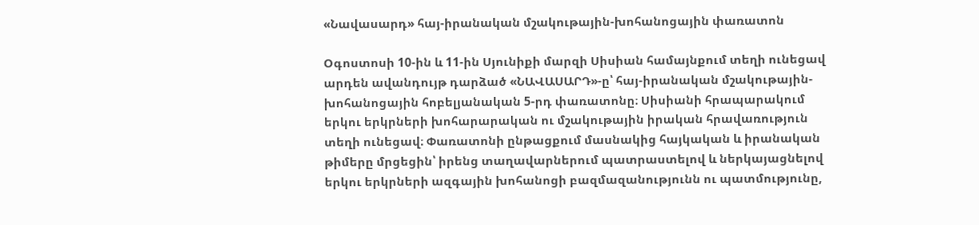«Նավասարդ» հայ-իրանական մշակութային-խոհանոցային փառատոն

Օգոստոսի 10-ին և 11-ին Սյունիքի մարզի Սիսիան համայնքում տեղի ունեցավ արդեն ավանդույթ դարձած «ՆԱՎԱՍԱՐԴ»-ը՝ հայ-իրանական մշակութային-խոհանոցային հոբելյանական 5-րդ փառատոնը։ Սիսիանի հրապարակում երկու երկրների խոհարարական ու մշակութային իրական հրավառություն տեղի ունեցավ։ Փառատոնի ընթացքում մասնակից հայկական և իրանական թիմերը մրցեցին՝ իրենց տաղավարներում պատրաստելով և ներկայացնելով երկու երկրների ազգային խոհանոցի բազմազանությունն ու պատմությունը,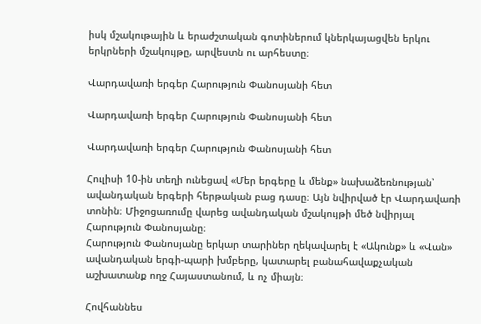իսկ մշակութային և երաժշտական գոտիներում կներկայացվեն երկու երկրների մշակույթը, արվեստն ու արհեստը։

Վարդավառի երգեր Հարություն Փանոսյանի հետ

Վարդավառի երգեր Հարություն Փանոսյանի հետ

Վարդավառի երգեր Հարություն Փանոսյանի հետ

Հուլիսի 10-ին տեղի ունեցավ «Մեր երգերը և մենք» նախաձեռնության՝ ավանդական երգերի հերթական բաց դասը։ Այն նվիրված էր Վարդավառի տոնին։ Միջոցառումը վարեց ավանդական մշակույթի մեծ նվիրյալ Հարություն Փանոսյանը։
Հարություն Փանոսյանը երկար տարիներ ղեկավարել է «Ակունք» և «Վան» ավանդական երգի-պարի խմբերը, կատարել բանահավաքչական աշխատանք ողջ Հայաստանում, և ոչ միայն։

Հովհաննես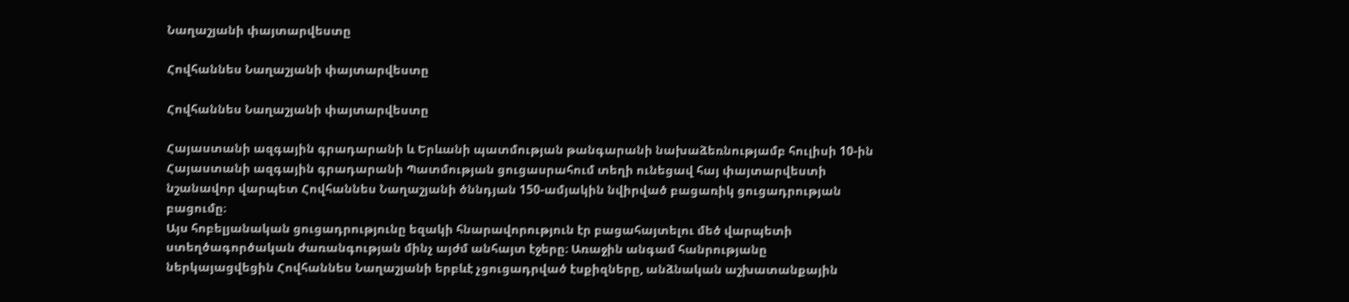Նաղաշյանի փայտարվեստը

Հովհաննես Նաղաշյանի փայտարվեստը

Հովհաննես Նաղաշյանի փայտարվեստը

Հայաստանի ազգային գրադարանի և Երևանի պատմության թանգարանի նախաձեռնությամբ հուլիսի 10-ին Հայաստանի ազգային գրադարանի Պատմության ցուցասրահում տեղի ունեցավ հայ փայտարվեստի նշանավոր վարպետ Հովհաննես Նաղաշյանի ծննդյան 150-ամյակին նվիրված բացառիկ ցուցադրության բացումը։
Այս հոբելյանական ցուցադրությունը եզակի հնարավորություն էր բացահայտելու մեծ վարպետի ստեղծագործական ժառանգության մինչ այժմ անհայտ էջերը։ Առաջին անգամ հանրությանը ներկայացվեցին Հովհաննես Նաղաշյանի երբևէ չցուցադրված էսքիզները, անձնական աշխատանքային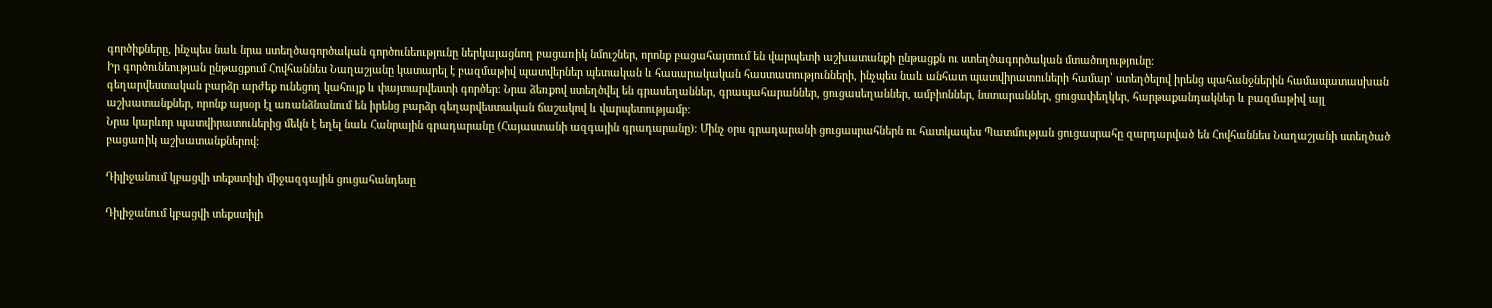գործիքները, ինչպես նաև նրա ստեղծագործական գործունեությունը ներկայացնող բացառիկ նմուշներ, որոնք բացահայտում են վարպետի աշխատանքի ընթացքն ու ստեղծագործական մտածողությունը։
Իր գործունեության ընթացքում Հովհաննես Նաղաշյանը կատարել է բազմաթիվ պատվերներ պետական և հասարակական հաստատությունների, ինչպես նաև անհատ պատվիրատուների համար՝ ստեղծելով իրենց պահանջներին համապատասխան գեղարվեստական բարձր արժեք ունեցող կահույք և փայտարվեստի գործեր։ Նրա ձեռքով ստեղծվել են գրասեղաններ, գրապահարաններ, ցուցասեղաններ, ամբիոններ, նստարաններ, ցուցափեղկեր, հարթաքանդակներ և բազմաթիվ այլ աշխատանքներ, որոնք այսօր էլ առանձնանում են իրենց բարձր գեղարվեստական ճաշակով և վարպետությամբ։
Նրա կարևոր պատվիրատուներից մեկն է եղել նաև Հանրային գրադարանը (Հայաստանի ազգային գրադարանը)։ Մինչ օրս գրադարանի ցուցասրահներն ու հատկապես Պատմության ցուցասրահը զարդարված են Հովհաննես Նաղաշյանի ստեղծած բացառիկ աշխատանքներով։

Դիլիջանում կբացվի տեքստիլի միջազգային ցուցահանդեսը

Դիլիջանում կբացվի տեքստիլի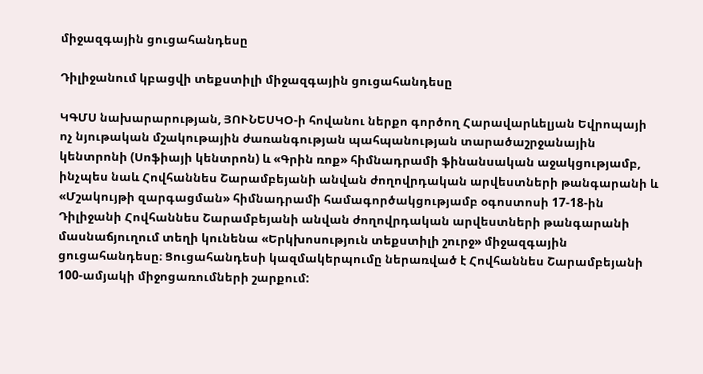միջազգային ցուցահանդեսը

Դիլիջանում կբացվի տեքստիլի միջազգային ցուցահանդեսը

ԿԳՄՍ նախարարության, ՅՈՒՆԵՍԿՕ-ի հովանու ներքո գործող Հարավարևելյան Եվրոպայի ոչ նյութական մշակութային ժառանգության պահպանության տարածաշրջանային կենտրոնի (Սոֆիայի կենտրոն) և «Գրին ռոք» հիմնադրամի ֆինանսական աջակցությամբ, ինչպես նաև Հովհաննես Շարամբեյանի անվան ժողովրդական արվեստների թանգարանի և «Մշակույթի զարգացման» հիմնադրամի համագործակցությամբ օգոստոսի 17-18-ին Դիլիջանի Հովհաննես Շարամբեյանի անվան ժողովրդական արվեստների թանգարանի մասնաճյուղում տեղի կունենա «Երկխոսություն տեքստիլի շուրջ» միջազգային ցուցահանդեսը։ Ցուցահանդեսի կազմակերպումը ներառված է Հովհաննես Շարամբեյանի 100-ամյակի միջոցառումների շարքում: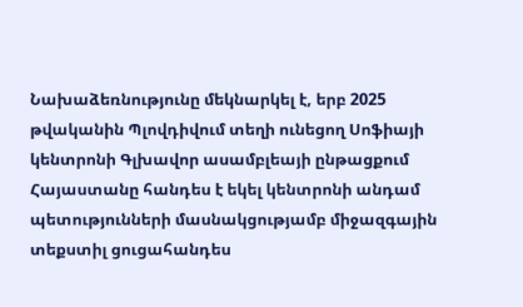Նախաձեռնությունը մեկնարկել է, երբ 2025 թվականին Պլովդիվում տեղի ունեցող Սոֆիայի կենտրոնի Գլխավոր ասամբլեայի ընթացքում Հայաստանը հանդես է եկել կենտրոնի անդամ պետությունների մասնակցությամբ միջազգային տեքստիլ ցուցահանդես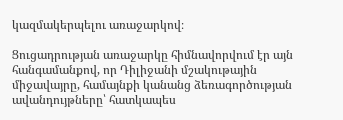կազմակերպելու առաջարկով։

Ցուցադրության առաջարկը հիմնավորվում էր այն հանգամանքով, որ Դիլիջանի մշակութային միջավայրը, համայնքի կանանց ձեռագործության ավանդույթները՝ հատկապես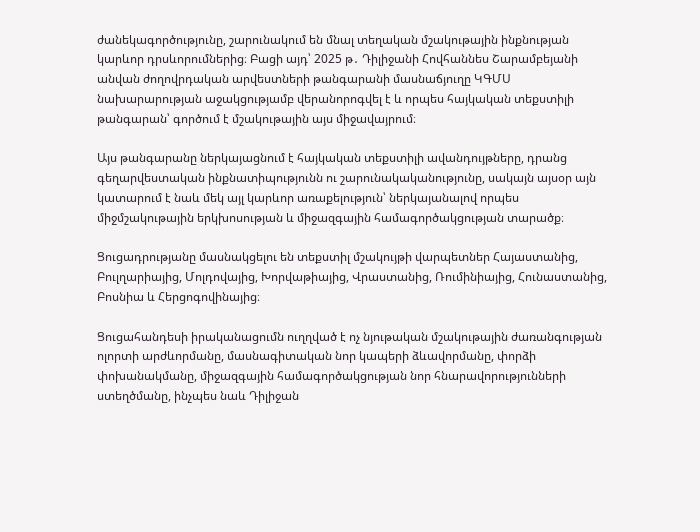ժանեկագործությունը, շարունակում են մնալ տեղական մշակութային ինքնության կարևոր դրսևորումներից։ Բացի այդ՝ 2025 թ․ Դիլիջանի Հովհաննես Շարամբեյանի անվան ժողովրդական արվեստների թանգարանի մասնաճյուղը ԿԳՄՍ նախարարության աջակցությամբ վերանորոգվել է և որպես հայկական տեքստիլի թանգարան՝ գործում է մշակութային այս միջավայրում։

Այս թանգարանը ներկայացնում է հայկական տեքստիլի ավանդույթները, դրանց գեղարվեստական ինքնատիպությունն ու շարունակականությունը, սակայն այսօր այն կատարում է նաև մեկ այլ կարևոր առաքելություն՝ ներկայանալով որպես միջմշակութային երկխոսության և միջազգային համագործակցության տարածք։

Ցուցադրությանը մասնակցելու են տեքստիլ մշակույթի վարպետներ Հայաստանից, Բուլղարիայից, Մոլդովայից, Խորվաթիայից, Վրաստանից, Ռումինիայից, Հունաստանից, Բոսնիա և Հերցոգովինայից։

Ցուցահանդեսի իրականացումն ուղղված է ոչ նյութական մշակութային ժառանգության ոլորտի արժևորմանը, մասնագիտական նոր կապերի ձևավորմանը, փորձի փոխանակմանը, միջազգային համագործակցության նոր հնարավորությունների ստեղծմանը, ինչպես նաև Դիլիջան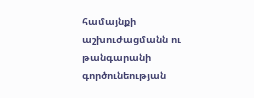համայնքի աշխուժացմանն ու թանգարանի գործունեության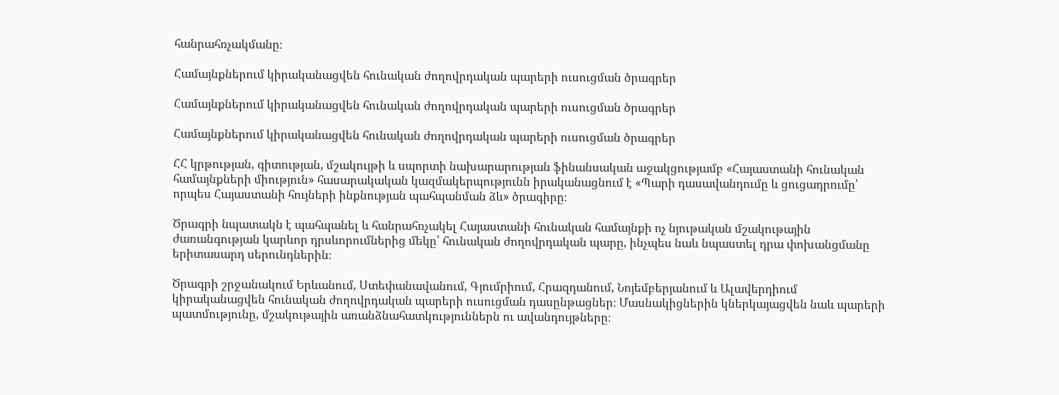հանրահռչակմանը։

Համայնքներում կիրականացվեն հունական ժողովրդական պարերի ուսուցման ծրագրեր

Համայնքներում կիրականացվեն հունական ժողովրդական պարերի ուսուցման ծրագրեր

Համայնքներում կիրականացվեն հունական ժողովրդական պարերի ուսուցման ծրագրեր

ՀՀ կրթության, գիտության, մշակույթի և սպորտի նախարարության ֆինանսական աջակցությամբ «Հայաստանի հունական համայնքների միություն» հասարակական կազմակերպությունն իրականացնում է «Պարի դասավանդումը և ցուցադրումը՝ որպես Հայաստանի հույների ինքնության պահպանման ձև» ծրագիրը։

Ծրագրի նպատակն է պահպանել և հանրահռչակել Հայաստանի հունական համայնքի ոչ նյութական մշակութային ժառանգության կարևոր դրսևորումներից մեկը՝ հունական ժողովրդական պարը, ինչպես նաև նպաստել դրա փոխանցմանը երիտասարդ սերունդներին։

Ծրագրի շրջանակում Երևանում, Ստեփանավանում, Գյումրիում, Հրազդանում, Նոյեմբերյանում և Ալավերդիում կիրականացվեն հունական ժողովրդական պարերի ուսուցման դասընթացներ։ Մասնակիցներին կներկայացվեն նաև պարերի պատմությունը, մշակութային առանձնահատկություններն ու ավանդույթները։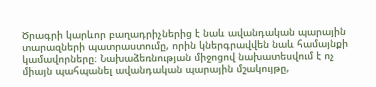Ծրագրի կարևոր բաղադրիչներից է նաև ավանդական պարային տարազների պատրաստումը, որին կներգրավվեն նաև համայնքի կամավորները։ Նախաձեռնության միջոցով նախատեսվում է ոչ միայն պահպանել ավանդական պարային մշակույթը,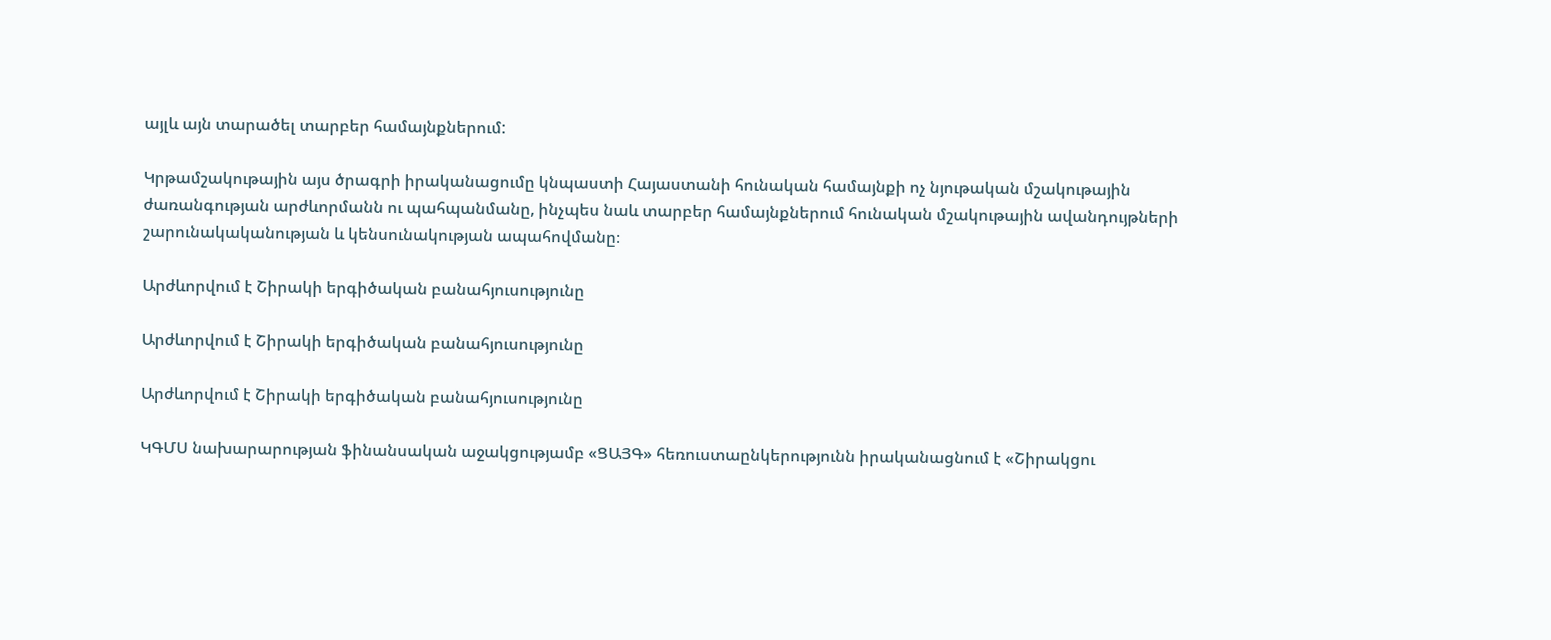այլև այն տարածել տարբեր համայնքներում:

Կրթամշակութային այս ծրագրի իրականացումը կնպաստի Հայաստանի հունական համայնքի ոչ նյութական մշակութային ժառանգության արժևորմանն ու պահպանմանը, ինչպես նաև տարբեր համայնքներում հունական մշակութային ավանդույթների շարունակականության և կենսունակության ապահովմանը։

Արժևորվում է Շիրակի երգիծական բանահյուսությունը

Արժևորվում է Շիրակի երգիծական բանահյուսությունը

Արժևորվում է Շիրակի երգիծական բանահյուսությունը

ԿԳՄՍ նախարարության ֆինանսական աջակցությամբ «ՑԱՅԳ» հեռուստաընկերությունն իրականացնում է «Շիրակցու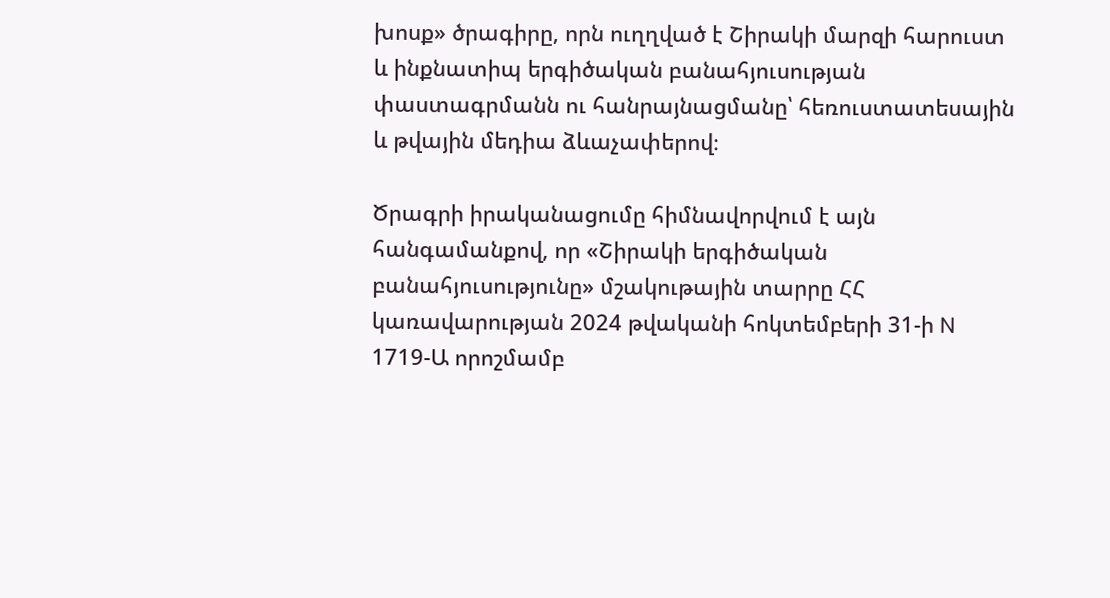խոսք» ծրագիրը, որն ուղղված է Շիրակի մարզի հարուստ և ինքնատիպ երգիծական բանահյուսության փաստագրմանն ու հանրայնացմանը՝ հեռուստատեսային և թվային մեդիա ձևաչափերով։

Ծրագրի իրականացումը հիմնավորվում է այն հանգամանքով, որ «Շիրակի երգիծական բանահյուսությունը» մշակութային տարրը ՀՀ կառավարության 2024 թվականի հոկտեմբերի 31-ի N 1719-Ա որոշմամբ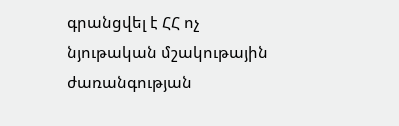գրանցվել է ՀՀ ոչ նյութական մշակութային ժառանգության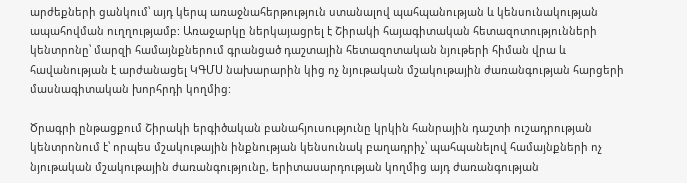արժեքների ցանկում՝ այդ կերպ առաջնահերթություն ստանալով պահպանության և կենսունակության ապահովման ուղղությամբ: Առաջարկը ներկայացրել է Շիրակի հայագիտական հետազոտությունների կենտրոնը՝ մարզի համայնքներում գրանցած դաշտային հետազոտական նյութերի հիման վրա և հավանության է արժանացել ԿԳՄՍ նախարարին կից ոչ նյութական մշակութային ժառանգության հարցերի մասնագիտական խորհրդի կողմից:

Ծրագրի ընթացքում Շիրակի երգիծական բանահյուսությունը կրկին հանրային դաշտի ուշադրության կենտրոնում է՝ որպես մշակութային ինքնության կենսունակ բաղադրիչ՝ պահպանելով համայնքների ոչ նյութական մշակութային ժառանգությունը, երիտասարդության կողմից այդ ժառանգության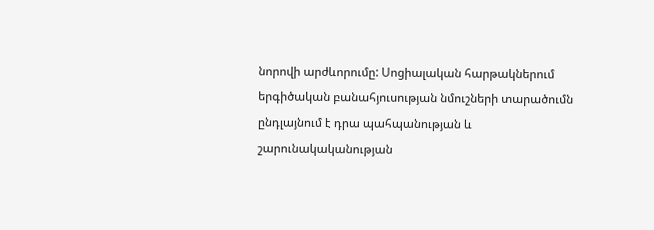նորովի արժևորումը: Սոցիալական հարթակներում երգիծական բանահյուսության նմուշների տարածումն ընդլայնում է դրա պահպանության և շարունակականության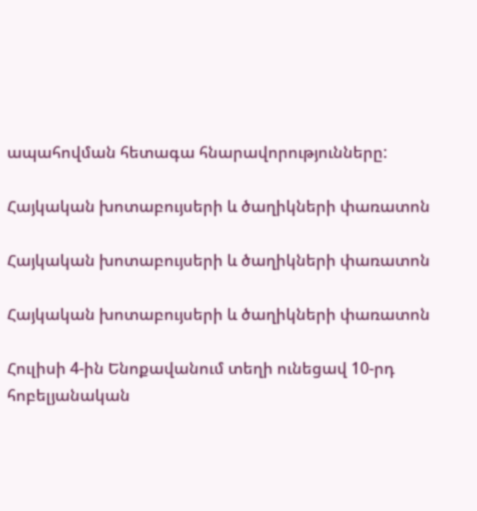ապահովման հետագա հնարավորությունները:

Հայկական խոտաբույսերի և ծաղիկների փառատոն

Հայկական խոտաբույսերի և ծաղիկների փառատոն

Հայկական խոտաբույսերի և ծաղիկների փառատոն

Հուլիսի 4-ին Ենոքավանում տեղի ունեցավ 10-րդ հոբելյանական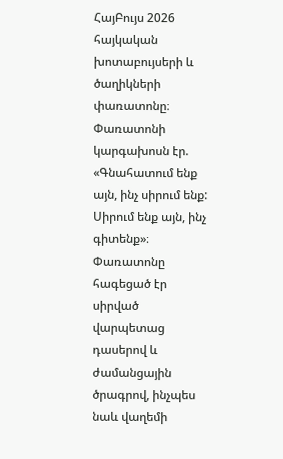ՀայԲույս 2026 հայկական խոտաբույսերի և ծաղիկների փառատոնը։
Փառատոնի կարգախոսն էր. «Գնահատում ենք այն, ինչ սիրում ենք: Սիրում ենք այն, ինչ գիտենք»։
Փառատոնը հագեցած էր սիրված վարպետաց դասերով և ժամանցային ծրագրով, ինչպես նաև վաղեմի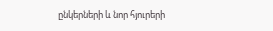ընկերների և նոր հյուրերի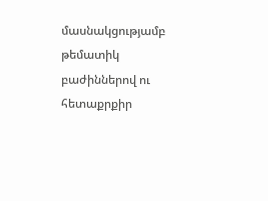մասնակցությամբ թեմատիկ բաժիններով ու հետաքրքիր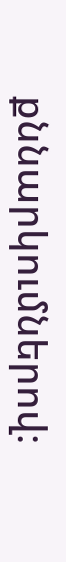քննարկումներով։